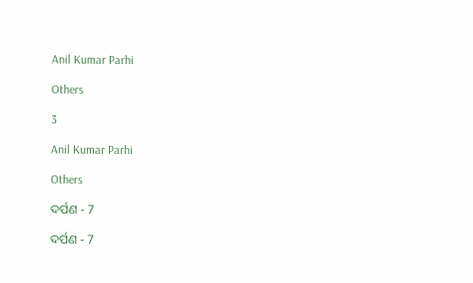Anil Kumar Parhi

Others

3

Anil Kumar Parhi

Others

ଦର୍ପଣ - 7

ଦର୍ପଣ - 7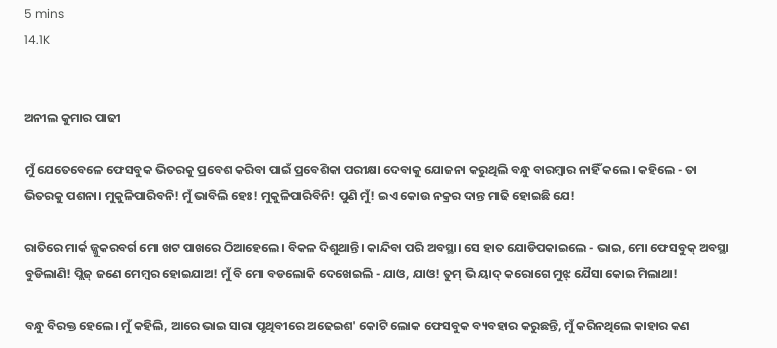5 mins
14.1K


ଅନୀଲ କୁମାର ପାଢୀ

ମୁଁ ଯେତେବେଳେ ଫେସବୁକ ଭିତରକୁ ପ୍ରବେଶ କରିବା ପାଇଁ ପ୍ରବେଶିକା ପରୀକ୍ଷା ଦେବାକୁ ଯୋଜନା କରୁଥିଲି ବନ୍ଧୁ ବାରମ୍ବାର ନାହିଁ କଲେ। କହିଲେ - ତା ଭିତରକୁ ପଶନା। ମୁକୁଳିପାରିବନି! ମୁଁ ଭାବିଲି ହେଃ! ମୁକୁଳିପାରିବିନି! ପୁଣି ମୁଁ! ଇଏ କୋଉ ନକ୍ରର ଦାନ୍ତ ମାଢି ହୋଇଛି ଯେ!

ରାତିରେ ମାର୍କ ଜ୍ଜୁକରବର୍ଗ ମୋ ଖଟ ପାଖରେ ଠିଆହେଲେ। ବିକଳ ଦିଶୁଥାନ୍ତି। କାନ୍ଦିବା ପରି ଅବସ୍ଥା। ସେ ହାତ ଯୋଡିପକାଇଲେ - ଭାଇ, ମୋ ଫେସବୁକ୍ ଅବସ୍ଥା ବୁଡିଲାଣି! ପ୍ଲିଜ୍ ଜଣେ ମେମ୍ବର ହୋଇଯାଅ! ମୁଁ ବି ମୋ ବଡଲୋକି ଦେଖେଇଲି - ଯାଓ, ଯାଓ! ତୁମ୍ ଭି ୟାଦ୍ କରୋଗେ ମୁଝ୍ ଯୈସା କୋଇ ମିଲାଥା!

ବନ୍ଧୁ ବିରକ୍ତ ହେଲେ। ମୁଁ କହିଲି, ଆରେ ଭାଇ ସାରା ପୃଥିବୀରେ ଅଢେଇଶ' କୋଟି ଲୋକ ଫେସବୁକ ବ୍ୟବହାର କରୁଛନ୍ତି, ମୁଁ କରିନଥିଲେ କାହାର କଣ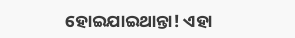ହୋଇଯାଇଥାନ୍ତା! ଏହା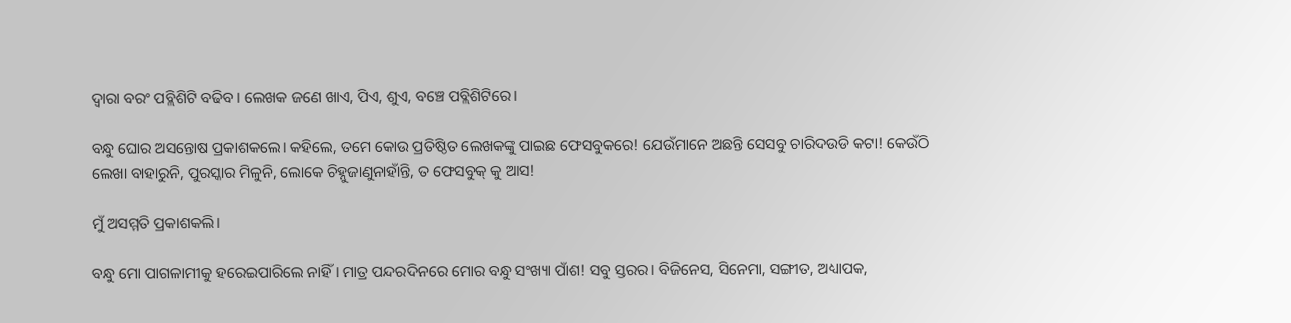ଦ୍ବାରା ବରଂ ପବ୍ଲିଶିଟି ବଢିବ। ଲେଖକ ଜଣେ ଖାଏ, ପିଏ, ଶୁଏ, ବଞ୍ଚେ ପବ୍ଲିଶିଟିରେ।

ବନ୍ଧୁ ଘୋର ଅସନ୍ତୋଷ ପ୍ରକାଶକଲେ। କହିଲେ, ତମେ କୋଉ ପ୍ରତିଷ୍ଠିତ ଲେଖକଙ୍କୁ ପାଇଛ ଫେସବୁକରେ! ଯେଉଁମାନେ ଅଛନ୍ତି ସେସବୁ ଚାରିଦଉଡି କଟା! କେଉଁଠି ଲେଖା ବାହାରୁନି, ପୁରସ୍କାର ମିଳୁନି, ଲୋକେ ଚିହ୍ନୁଜାଣୁନାହାଁନ୍ତି, ତ ଫେସବୁକ୍ କୁ ଆସ!

ମୁଁ ଅସମ୍ମତି ପ୍ରକାଶକଲି।

ବନ୍ଧୁ ମୋ ପାଗଳାମୀକୁ ହରେଇପାରିଲେ ନାହିଁ। ମାତ୍ର ପନ୍ଦରଦିନରେ ମୋର ବନ୍ଧୁ ସଂଖ୍ୟା ପାଁଶ! ସବୁ ସ୍ତରର। ବିଜିନେସ, ସିନେମା, ସଙ୍ଗୀତ, ଅଧ୍ୟାପକ,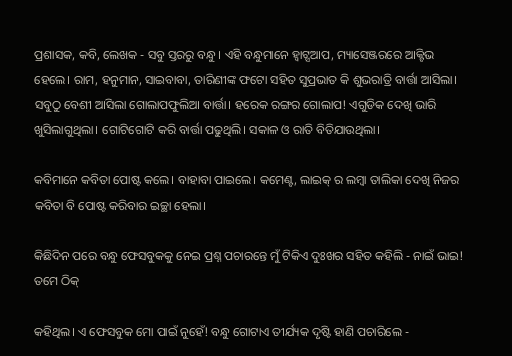ପ୍ରଶାସକ, କବି, ଲେଖକ - ସବୁ ସ୍ତରରୁ ବନ୍ଧୁ। ଏହି ବନ୍ଧୁମାନେ ହ୍ବାଟ୍ସଆପ, ମ୍ୟାସେଞ୍ଜରରେ ଆକ୍ଟିଭ ହେଲେ। ରାମ, ହନୁମାନ, ସାଇବାବା, ତାରିଣୀଙ୍କ ଫଟୋ ସହିତ ସୁପ୍ରଭାତ କି ଶୁଭରାତ୍ରି ବାର୍ତ୍ତା ଆସିଲା। ସବୁଠୁ ବେଶୀ ଆସିଲା ଗୋଲାପଫୁଲିଆ ବାର୍ତ୍ତା। ହରେକ ରଙ୍ଗର ଗୋଲାପ! ଏଗୁଡିକ ଦେଖି ଭାରି ଖୁସିଲାଗୁଥିଲା। ଗୋଟିଗୋଟି କରି ବାର୍ତ୍ତା ପଢୁଥିଲି। ସକାଳ ଓ ରାତି ବିତିଯାଉଥିଲା।

କବିମାନେ କବିତା ପୋଷ୍ଟ କଲେ। ବାହାବା ପାଇଲେ। କମେଣ୍ଟ, ଲାଇକ୍ ର ଲମ୍ବା ତାଲିକା ଦେଖି ନିଜର କବିତା ବି ପୋଷ୍ଟ କରିବାର ଇଚ୍ଛା ହେଲା।

କିଛିଦିନ ପରେ ବନ୍ଧୁ ଫେସବୁକକୁ ନେଇ ପ୍ରଶ୍ନ ପଚାରନ୍ତେ ମୁଁ ଟିକିଏ ଦୁଃଖର ସହିତ କହିଲି - ନାଇଁ ଭାଇ! ତମେ ଠିକ୍

କହିଥିଲ। ଏ ଫେସବୁକ ମୋ ପାଇଁ ନୁହେଁ! ବନ୍ଧୁ ଗୋଟାଏ ତୀର୍ଯ୍ୟକ ଦୃଷ୍ଟି ହାଣି ପଚାରିଲେ -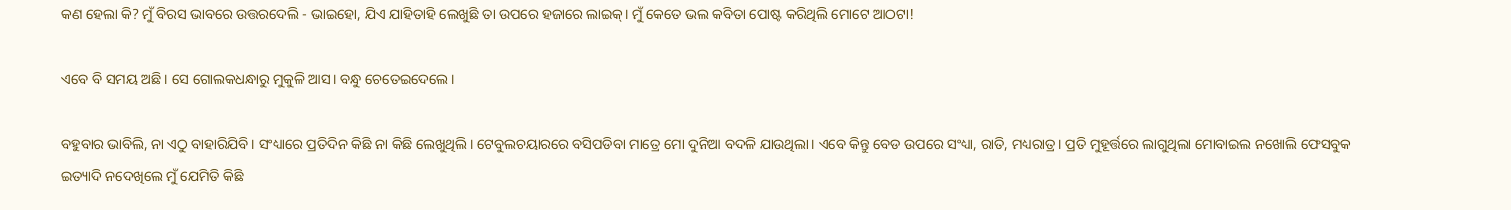କଣ ହେଲା କି? ମୁଁ ବିରସ ଭାବରେ ଉତ୍ତରଦେଲି - ଭାଇହୋ, ଯିଏ ଯାହିତାହି ଲେଖୁଛି ତା ଉପରେ ହଜାରେ ଲାଇକ୍। ମୁଁ କେତେ ଭଲ କବିତା ପୋଷ୍ଟ କରିଥିଲି ମୋଟେ ଆଠଟା!

ଏବେ ବି ସମୟ ଅଛି। ସେ ଗୋଲକଧନ୍ଧାରୁ ମୁକୁଳି ଆସ। ବନ୍ଧୁ ଚେତେଇଦେଲେ।

ବହୁବାର ଭାବିଲି, ନା ଏଠୁ ବାହାରିଯିବି। ସଂଧ୍ୟାରେ ପ୍ରତିଦିନ କିଛି ନା କିଛି ଲେଖୁଥିଲି। ଟେବୁଲଚୟାରରେ ବସିପଡିବା ମାତ୍ରେ ମୋ ଦୁନିଆ ବଦଳି ଯାଉଥିଲା। ଏବେ କିନ୍ତୁ ବେଡ ଉପରେ ସଂଧ୍ୟା, ରାତି, ମଧ୍ୟରାତ୍ର। ପ୍ରତି ମୁହୂର୍ତ୍ତରେ ଲାଗୁଥିଲା ମୋବାଇଲ ନଖୋଲି ଫେସବୁକ ଇତ୍ୟାଦି ନଦେଖିଲେ ମୁଁ ଯେମିତି କିଛି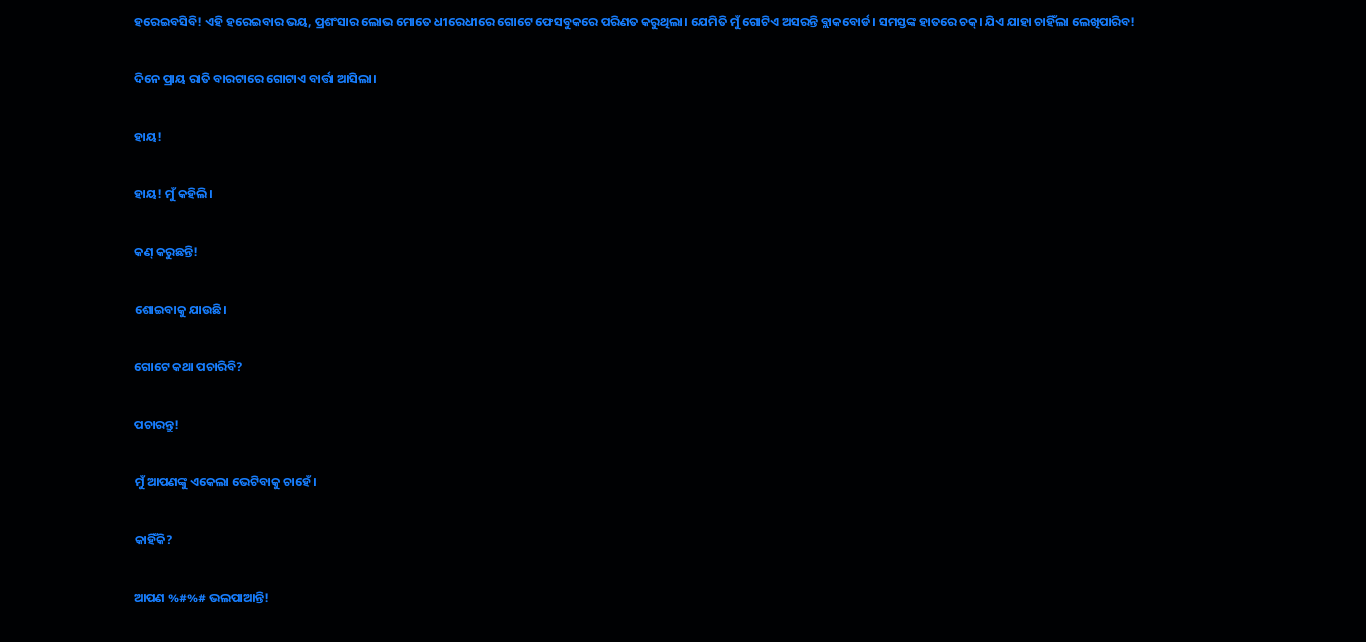ହରେଇବସିବି! ଏହି ହରେଇବାର ଭୟ, ପ୍ରଶଂସାର ଲୋଭ ମୋତେ ଧୀରେଧୀରେ ଗୋଟେ ଫେସବୁକରେ ପରିଣତ କରୁଥିଲା। ଯେମିତି ମୁଁ ଗୋଟିଏ ଅସରନ୍ତି ବ୍ଲାକବୋର୍ଡ। ସମସ୍ତଙ୍କ ହାତରେ ଚକ୍। ଯିଏ ଯାହା ଚାହିଁଲା ଲେଖିପାରିବ!

ଦିନେ ପ୍ରାୟ ରାତି ବାରଟାରେ ଗୋଟାଏ ବାର୍ତ୍ତା ଆସିଲା।

ହାୟ!

ହାୟ! ମୁଁ କହିଲି।

କଣ୍ କରୁଛନ୍ତି!

ଶୋଇବାକୁ ଯାଉଛି।

ଗୋଟେ କଥା ପଚାରିବି?

ପଚାରନ୍ତୁ!

ମୁଁ ଆପଣଙ୍କୁ ଏକେଲା ଭେଟିବାକୁ ଚାହେଁ।

କାହିଁକି?

ଆପଣ %#%# ଭଲପାଆନ୍ତି!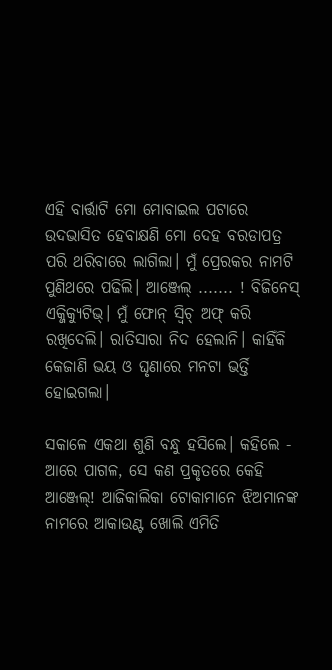ଏହି ବାର୍ତ୍ତାଟି ମୋ ମୋବାଇଲ ପଟାରେ ଉଦଭାସିତ ହେବାକ୍ଷଣି ମୋ ଦେହ ବରଡାପତ୍ର ପରି ଥରିବାରେ ଲାଗିଲା। ମୁଁ ପ୍ରେରକର ନାମଟି ପୁଣିଥରେ ପଢିଲି। ଆଞ୍ଜେଲ୍ ....... ! ବିଜିନେସ୍ ଏକ୍ଜିକ୍ୟୁଟିଭ୍। ମୁଁ ଫୋନ୍ ସ୍ବିଚ୍ ଅଫ୍ କରି ରଖିଦେଲି। ରାତିସାରା ନିଦ ହେଲାନି। କାହିଁକି କେଜାଣି ଭୟ ଓ ଘୃଣାରେ ମନଟା ଭର୍ତ୍ତି ହୋଇଗଲା।

ସକାଳେ ଏକଥା ଶୁଣି ବନ୍ଧୁ ହସିଲେ। କହିଲେ - ଆରେ ପାଗଳ, ସେ କଣ ପ୍ରକୃତରେ କେହି ଆଞ୍ଜେଲ୍! ଆଜିକାଲିକା ଟୋକାମାନେ ଝିଅମାନଙ୍କ ନାମରେ ଆକାଉଣ୍ଟ ଖୋଲି ଏମିତି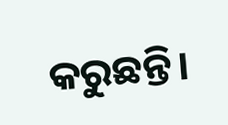କରୁଛନ୍ତି।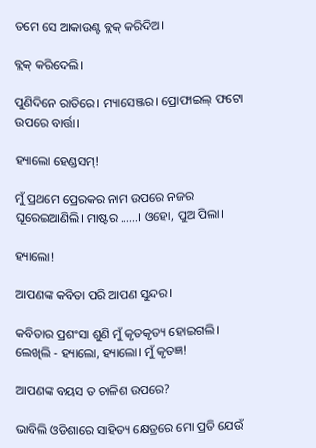ତମେ ସେ ଆକାଉଣ୍ଟ ବ୍ଲକ୍ କରିଦିଅ।

ବ୍ଲକ୍ କରିଦେଲି।

ପୁଣିଦିନେ ରାତିରେ। ମ୍ୟାସେଞ୍ଜର। ପ୍ରୋଫାଇଲ୍ ଫଟୋ ଉପରେ ବାର୍ତ୍ତା।

ହ୍ୟାଲୋ ହେଣ୍ଡସମ୍!

ମୁଁ ପ୍ରଥମେ ପ୍ରେରକର ନାମ ଉପରେ ନଜର ଘୂରେଇଆଣିଲି। ମାଷ୍ଟର ......। ଓହୋ, ପୁଅ ପିଲା।

ହ୍ୟାଲୋ!

ଆପଣଙ୍କ କବିତା ପରି ଆପଣ ସୁନ୍ଦର।

କବିତାର ପ୍ରଶଂସା ଶୁଣି ମୁଁ କୃତକୃତ୍ୟ ହୋଇଗଲି। ଲେଖିଲି - ହ୍ୟାଲୋ, ହ୍ୟାଲୋ। ମୁଁ କୃତଜ୍ଞ!

ଆପଣଙ୍କ ବୟସ ତ ଚାଳିଶ ଉପରେ?

ଭାବିଲି ଓଡିଶାରେ ସାହିତ୍ୟ କ୍ଷେତ୍ରରେ ମୋ ପ୍ରତି ଯେଉଁ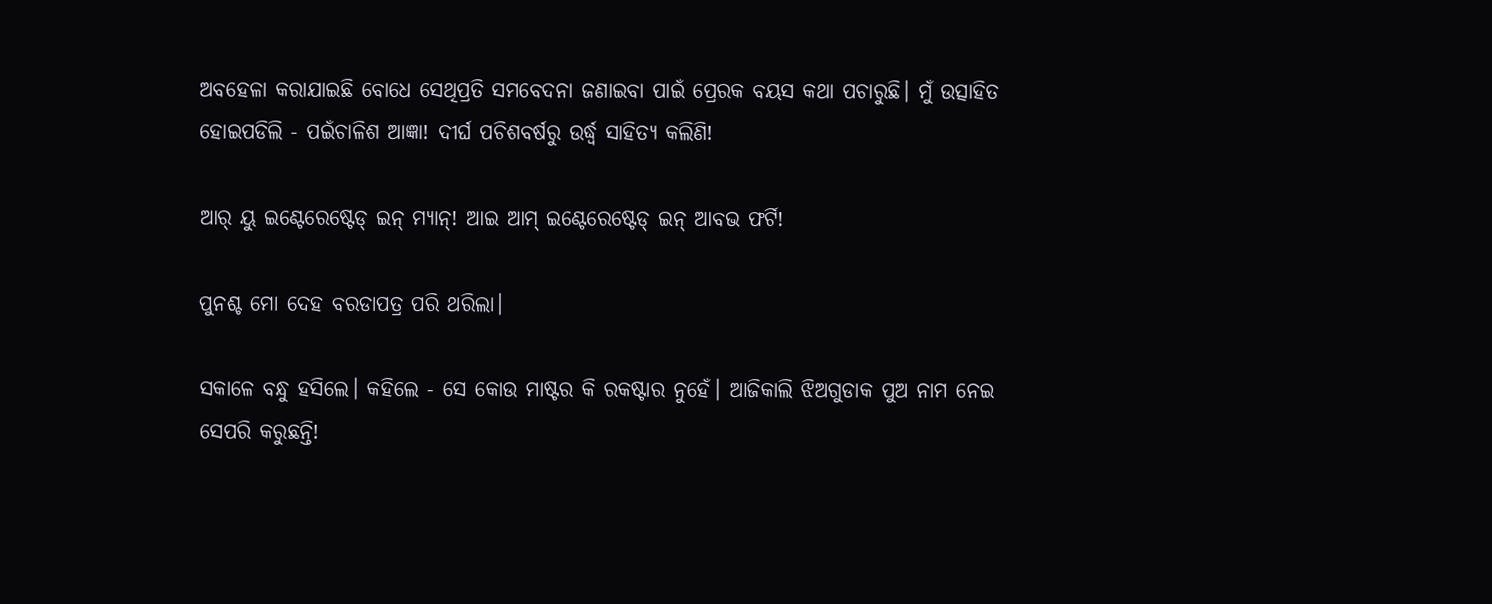ଅବହେଳା କରାଯାଇଛି ବୋଧେ ସେଥିପ୍ରତି ସମବେଦନା ଜଣାଇବା ପାଇଁ ପ୍ରେରକ ବୟସ କଥା ପଚାରୁଛି। ମୁଁ ଉତ୍ସାହିତ ହୋଇପଡିଲି - ପଇଁଚାଳିଶ ଆଜ୍ଞା! ଦୀର୍ଘ ପଚିଶବର୍ଷରୁ ଉର୍ଦ୍ଧ୍ବ ସାହିତ୍ୟ କଲିଣି!

ଆର୍ ୟୁ ଇଣ୍ଟେରେଷ୍ଟେଡ୍ ଇନ୍ ମ୍ୟାନ୍! ଆଇ ଆମ୍ ଇଣ୍ଟେରେଷ୍ଟେଡ୍ ଇନ୍ ଆବଭ ଫର୍ଟି!

ପୁନଶ୍ଚ ମୋ ଦେହ ବରଡାପତ୍ର ପରି ଥରିଲା।

ସକାଳେ ବନ୍ଧୁ ହସିଲେ। କହିଲେ - ସେ କୋଉ ମାଷ୍ଟର କି ରକଷ୍ଟାର ନୁହେଁ। ଆଜିକାଲି ଝିଅଗୁଡାକ ପୁଅ ନାମ ନେଇ ସେପରି କରୁଛନ୍ତି!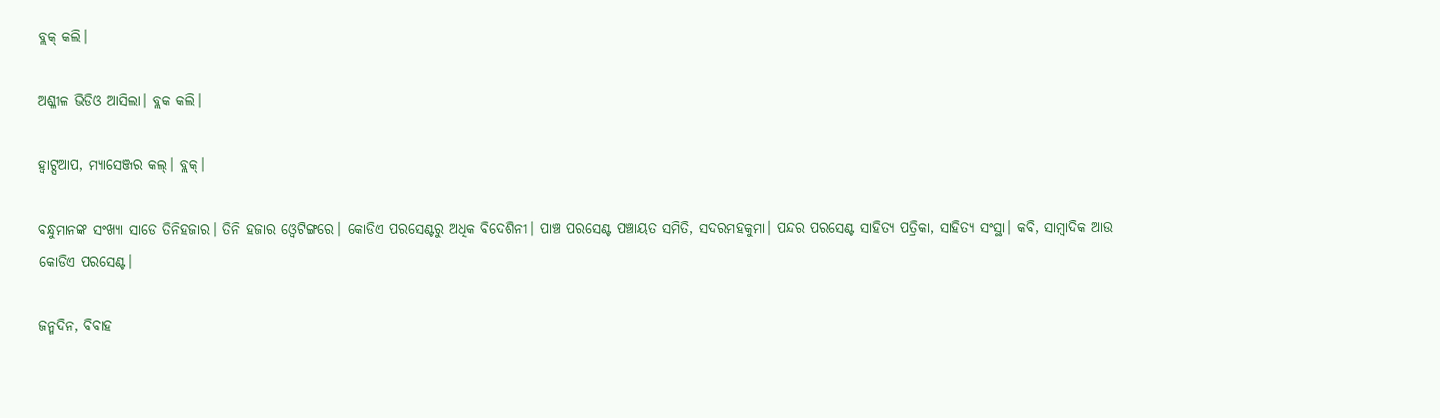ବ୍ଲକ୍ କଲି।

ଅଶ୍ଳୀଳ ଭିଡିଓ ଆସିଲା। ବ୍ଲକ କଲି।

ହ୍ବାଟ୍ସଆପ, ମ୍ୟାସେଞ୍ଜର କଲ୍। ବ୍ଲକ୍।

ବନ୍ଧୁମାନଙ୍କ ସଂଖ୍ୟା ସାଡେ ତିନିହଜାର। ତିନି ହଜାର ଓ୍ବେଟିଙ୍ଗରେ। କୋଡିଏ ପରସେଣ୍ଟରୁ ଅଧିକ ବିଦେଶିନୀ। ପାଞ୍ଚ ପରସେଣ୍ଟ ପଞ୍ଚାୟତ ସମିତି, ସଦରମହକୁମା। ପନ୍ଦର ପରସେଣ୍ଟ ସାହିତ୍ୟ ପତ୍ରିକା, ସାହିତ୍ୟ ସଂସ୍ଥା। କବି, ସାମ୍ବାଦିକ ଆଉ କୋଡିଏ ପରସେଣ୍ଟ।

ଜନ୍ମଦିନ, ବିବାହ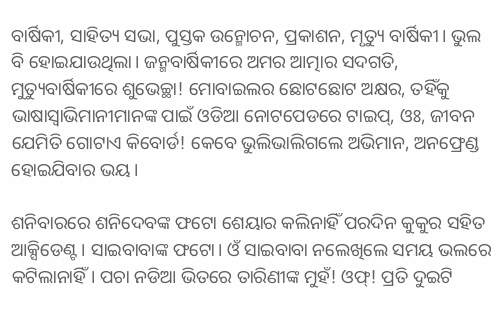ବାର୍ଷିକୀ, ସାହିତ୍ୟ ସଭା, ପୁସ୍ତକ ଉନ୍ମୋଚନ, ପ୍ରକାଶନ, ମୃତ୍ୟୁ ବାର୍ଷିକୀ। ଭୁଲ ବି ହୋଇଯାଉଥିଲା। ଜନ୍ମବାର୍ଷିକୀରେ ଅମର ଆତ୍ମାର ସଦଗତି, ମୁତ୍ୟୁବାର୍ଷିକୀରେ ଶୁଭେଚ୍ଛା! ମୋବାଇଲର ଛୋଟଛୋଟ ଅକ୍ଷର, ତହିଁକୁ ଭାଷାସ୍ବାଭିମାନୀମାନଙ୍କ ପାଇଁ ଓଡିଆ ନୋଟପେଡରେ ଟାଇପ୍, ଓଃ, ଜୀବନ ଯେମିତି ଗୋଟାଏ କିବୋର୍ଡ! କେବେ ଭୁଲିଭାଲିଗଲେ ଅଭିମାନ, ଅନଫ୍ରେଣ୍ଡ ହୋଇଯିବାର ଭୟ।

ଶନିବାରରେ ଶନିଦେବଙ୍କ ଫଟୋ ଶେୟାର କଲିନାହିଁ ପରଦିନ କୁକୁର ସହିତ ଆକ୍ସିଡେଣ୍ଟ। ସାଇବାବାଙ୍କ ଫଟୋ। ଓଁ ସାଇବାବା ନଲେଖିଲେ ସମୟ ଭଲରେ କଟିଲାନାହିଁ। ପଚା ନଡିଆ ଭିତରେ ତାରିଣୀଙ୍କ ମୁହଁ! ଓଫ୍! ପ୍ରତି ଦୁଇଟି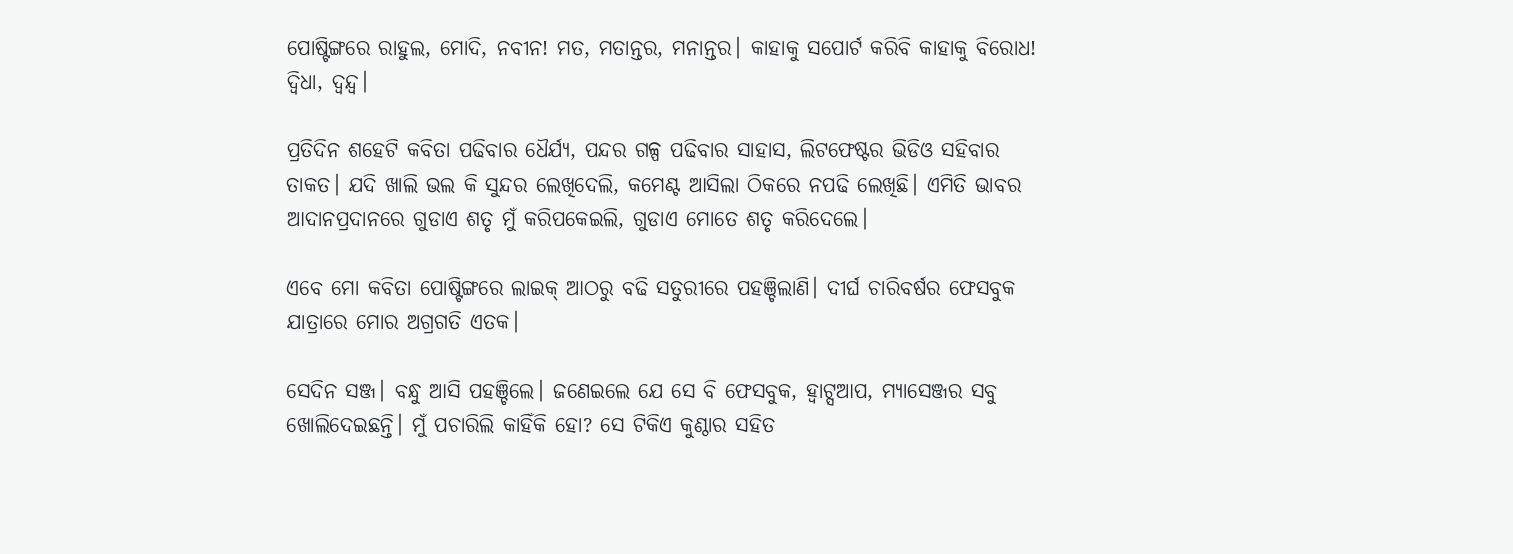ପୋଷ୍ଟିଙ୍ଗରେ ରାହୁଲ, ମୋଦି, ନବୀନ! ମତ, ମତାନ୍ତର, ମନାନ୍ତର। କାହାକୁ ସପୋର୍ଟ କରିବି କାହାକୁ ବିରୋଧ! ଦ୍ବିଧା, ଦ୍ବନ୍ଦ୍ବ।

ପ୍ରତିଦିନ ଶହେଟି କବିତା ପଢିବାର ଧୈର୍ଯ୍ୟ, ପନ୍ଦର ଗଳ୍ପ ପଢିବାର ସାହାସ, ଲିଟଫେଷ୍ଟର ଭିଡିଓ ସହିବାର ତାକତ। ଯଦି ଖାଲି ଭଲ କି ସୁନ୍ଦର ଲେଖିଦେଲି, କମେଣ୍ଟ ଆସିଲା ଠିକରେ ନପଢି ଲେଖିଛି। ଏମିତି ଭାବର ଆଦାନପ୍ରଦାନରେ ଗୁଡାଏ ଶତୃ ମୁଁ କରିପକେଇଲି, ଗୁଡାଏ ମୋତେ ଶତୃ କରିଦେଲେ।

ଏବେ ମୋ କବିତା ପୋଷ୍ଟିଙ୍ଗରେ ଲାଇକ୍ ଆଠରୁ ବଢି ସତୁରୀରେ ପହଞ୍ଚିଲାଣି। ଦୀର୍ଘ ଚାରିବର୍ଷର ଫେସବୁକ ଯାତ୍ରାରେ ମୋର ଅଗ୍ରଗତି ଏତକ।

ସେଦିନ ସଞ୍ଜ। ବନ୍ଧୁ ଆସି ପହଞ୍ଚିଲେ। ଜଣେଇଲେ ଯେ ସେ ବି ଫେସବୁକ, ହ୍ବାଟ୍ସଆପ, ମ୍ୟାସେଞ୍ଜର ସବୁ ଖୋଲିଦେଇଛନ୍ତି। ମୁଁ ପଚାରିଲି କାହିଁକି ହୋ? ସେ ଟିକିଏ କୁଣ୍ଠାର ସହିତ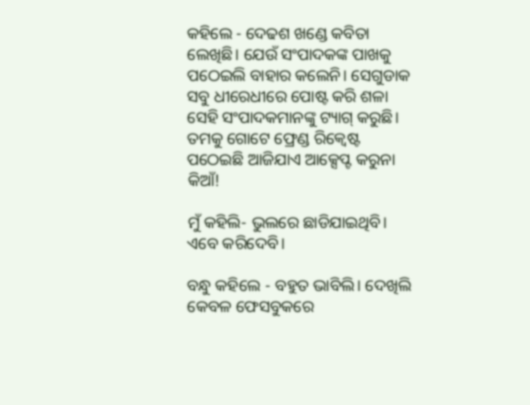କହିଲେ - ଦେଢଶ ଖଣ୍ଡେ କବିତା ଲେଖିଛି। ଯେଉଁ ସଂପାଦକଙ୍କ ପାଖକୁ ପଠେଇଲି ବାହାର କଲେନି। ସେଗୁଡାକ ସବୁ ଧୀରେଧୀରେ ପୋଷ୍ଟ କରି ଶଳା ସେହି ସଂପାଦକମାନଙ୍କୁ ଟ୍ୟାଗ୍ କରୁଛି। ତମକୁ ଗୋଟେ ଫ୍ରେଣ୍ଡ ରିକ୍ବେଷ୍ଟ ପଠେଇଛି ଆଜିଯାଏ ଆକ୍ସେପ୍ଟ କରୁନା କିଆଁ!

ମୁଁ କହିଲି- ଭୁଲରେ ଛାଡିଯାଇଥିବି। ଏବେ କରିଦେବି।

ବନ୍ଧୁ କହିଲେ - ବହୁତ ଭାବିଲି। ଦେଖିଲି କେବଳ ଫେସବୁକରେ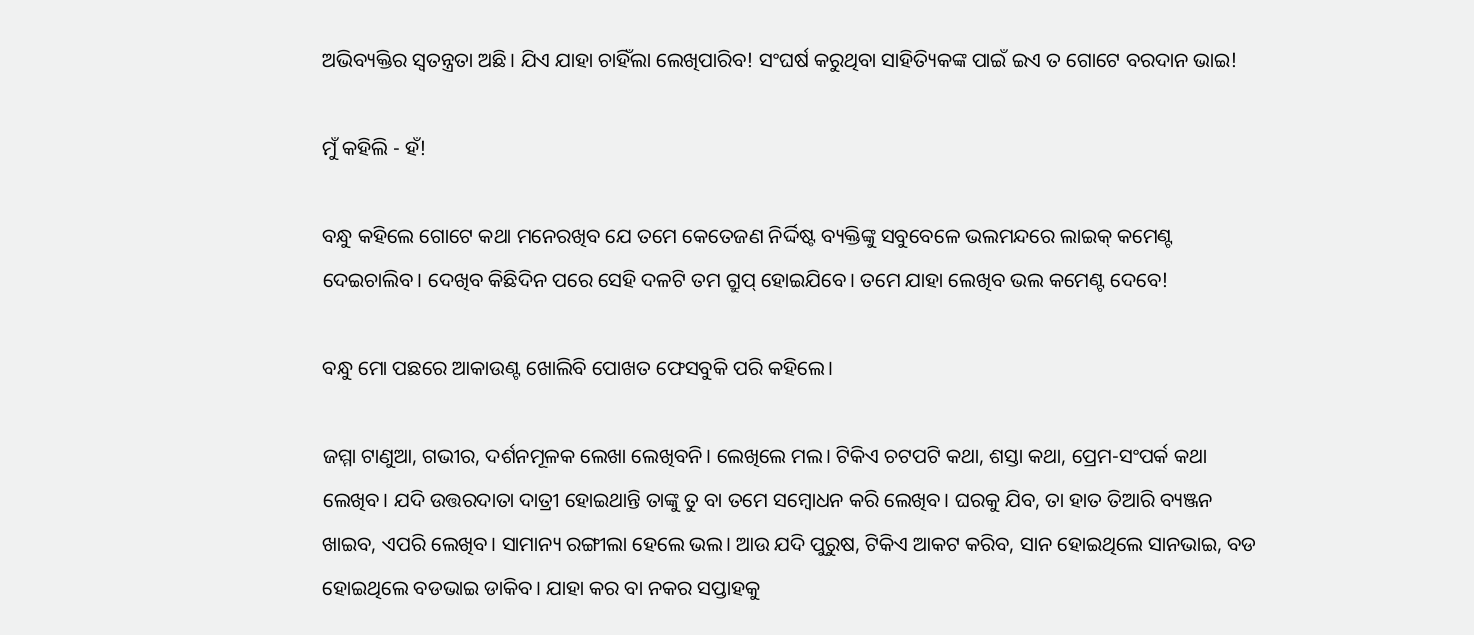ଅଭିବ୍ୟକ୍ତିର ସ୍ବତନ୍ତ୍ରତା ଅଛି। ଯିଏ ଯାହା ଚାହିଁଲା ଲେଖିପାରିବ! ସଂଘର୍ଷ କରୁଥିବା ସାହିତ୍ୟିକଙ୍କ ପାଇଁ ଇଏ ତ ଗୋଟେ ବରଦାନ ଭାଇ!

ମୁଁ କହିଲି - ହଁ!

ବନ୍ଧୁ କହିଲେ ଗୋଟେ କଥା ମନେରଖିବ ଯେ ତମେ କେତେଜଣ ନିର୍ଦ୍ଦିଷ୍ଟ ବ୍ୟକ୍ତିଙ୍କୁ ସବୁବେଳେ ଭଲମନ୍ଦରେ ଲାଇକ୍ କମେଣ୍ଟ ଦେଇଚାଲିବ। ଦେଖିବ କିଛିଦିନ ପରେ ସେହି ଦଳଟି ତମ ଗ୍ରୁପ୍ ହୋଇଯିବେ। ତମେ ଯାହା ଲେଖିବ ଭଲ କମେଣ୍ଟ ଦେବେ!

ବନ୍ଧୁ ମୋ ପଛରେ ଆକାଉଣ୍ଟ ଖୋଲିବି ପୋଖତ ଫେସବୁକି ପରି କହିଲେ।

ଜମ୍ମା ଟାଣୁଆ, ଗଭୀର, ଦର୍ଶନମୂଳକ ଲେଖା ଲେଖିବନି। ଲେଖିଲେ ମଲ। ଟିକିଏ ଚଟପଟି କଥା, ଶସ୍ତା କଥା, ପ୍ରେମ-ସଂପର୍କ କଥା ଲେଖିବ। ଯଦି ଉତ୍ତରଦାତା ଦାତ୍ରୀ ହୋଇଥାନ୍ତି ତାଙ୍କୁ ତୁ ବା ତମେ ସମ୍ବୋଧନ କରି ଲେଖିବ। ଘରକୁ ଯିବ, ତା ହାତ ତିଆରି ବ୍ୟଞ୍ଜନ ଖାଇବ, ଏପରି ଲେଖିବ। ସାମାନ୍ୟ ରଙ୍ଗୀଲା ହେଲେ ଭଲ। ଆଉ ଯଦି ପୁରୁଷ, ଟିକିଏ ଆକଟ କରିବ, ସାନ ହୋଇଥିଲେ ସାନଭାଇ, ବଡ ହୋଇଥିଲେ ବଡଭାଇ ଡାକିବ। ଯାହା କର ବା ନକର ସପ୍ତାହକୁ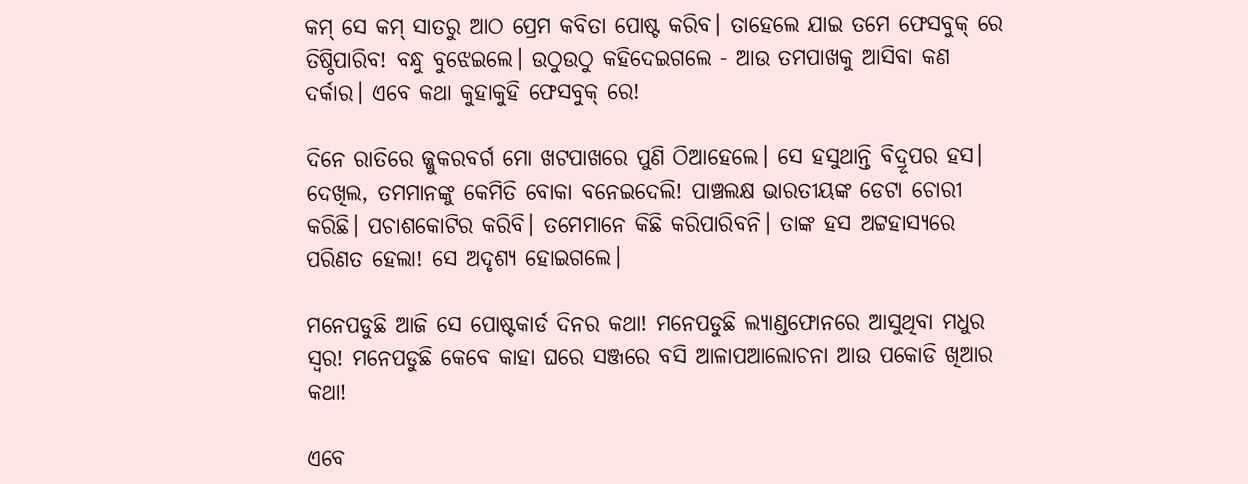କମ୍ ସେ କମ୍ ସାତରୁ ଆଠ ପ୍ରେମ କବିତା ପୋଷ୍ଟ କରିବ। ତାହେଲେ ଯାଇ ତମେ ଫେସବୁକ୍ ରେ ତିଷ୍ଠିପାରିବ! ବନ୍ଧୁ ବୁଝେଇଲେ। ଉଠୁଉଠୁ କହିଦେଇଗଲେ - ଆଉ ତମପାଖକୁ ଆସିବା କଣ ଦର୍କାର। ଏବେ କଥା କୁହାକୁହି ଫେସବୁକ୍ ରେ!

ଦିନେ ରାତିରେ ଜ୍ଜୁକରବର୍ଗ ମୋ ଖଟପାଖରେ ପୁଣି ଠିଆହେଲେ। ସେ ହସୁଥାନ୍ତି ବିଦ୍ରୂପର ହସ। ଦେଖିଲ, ତମମାନଙ୍କୁ କେମିତି ବୋକା ବନେଇଦେଲି! ପାଞ୍ଚଲକ୍ଷ ଭାରତୀୟଙ୍କ ଡେଟା ଚୋରୀ କରିଛି। ପଚାଶକୋଟିର କରିବି। ତମେମାନେ କିଛି କରିପାରିବନି। ତାଙ୍କ ହସ ଅଟ୍ଟହାସ୍ୟରେ ପରିଣତ ହେଲା! ସେ ଅଦୃଶ୍ୟ ହୋଇଗଲେ।

ମନେପଡୁଛି ଆଜି ସେ ପୋଷ୍ଟକାର୍ଡ ଦିନର କଥା! ମନେପଡୁଛି ଲ୍ୟାଣ୍ଡଫୋନରେ ଆସୁଥିବା ମଧୁର ସ୍ବର! ମନେପଡୁଛି କେବେ କାହା ଘରେ ସଞ୍ଜରେ ବସି ଆଳାପଆଲୋଚନା ଆଉ ପକୋଡି ଖିଆର କଥା!

ଏବେ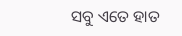ସବୁ ଏତେ ହାତ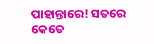ପାହାନ୍ତାରେ! ସତରେ କେତେ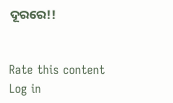ଦୂରରେ!!


Rate this content
Log in